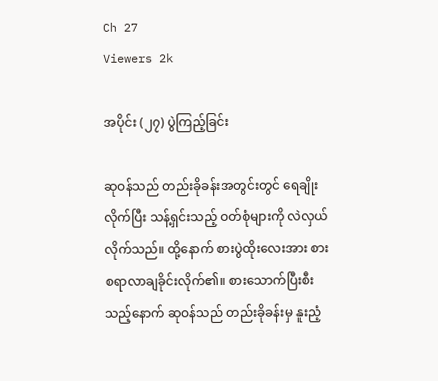Ch 27
Viewers 2k

အပိုင်း (၂၇) ပွဲကြည့်ခြင်း

ဆုဝန်သည် တည်းခိုခန်းအတွင်းတွင် ရေချိုးလိုက်ပြီး သန့်ရှင်းသည့် ဝတ်စုံများကို လဲလှယ်လိုက်သည်။ ထို့နောက် စားပွဲထိုးလေးအား စားစရာလာချခိုင်းလိုက်၏။ စားသောက်ပြီးစီးသည့်နောက် ဆုဝန်သည် တည်းခိုခန်းမှ နူးညံ့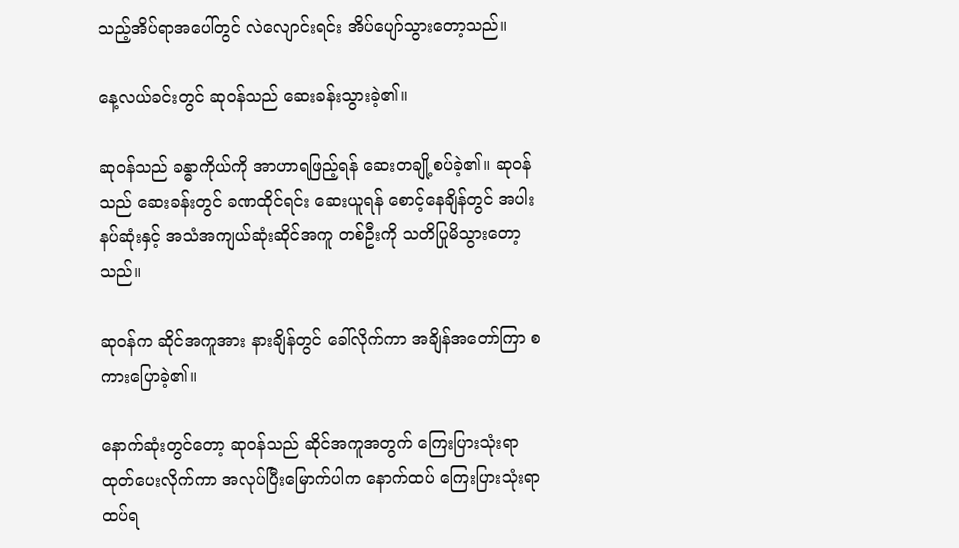သည့်အိပ်ရာအပေါ်တွင် လဲလျောင်းရင်း အိပ်ပျော်သွားတော့သည်။

နေ့လယ်ခင်းတွင် ဆုဝန်သည် ဆေးခန်းသွားခဲ့၏။

ဆုဝန်သည် ခန္ဓာကိုယ်ကို အာဟာရဖြည့်ရန် ဆေးတချို့စပ်ခဲ့၏။ ဆုဝန်သည် ဆေးခန်းတွင် ခဏထိုင်ရင်း ဆေးယူရန် စောင့်နေချိန်တွင် အပါးနပ်ဆုံးနှင့် အသံအကျယ်ဆုံးဆိုင်အကူ တစ်ဦးကို သတိပြုမိသွားတော့သည်။

ဆုဝန်က ဆိုင်အကူအား နားချိန်တွင် ခေါ်လိုက်ကာ အချိန်အတော်ကြာ စကားပြောခဲ့၏။

နောက်ဆုံးတွင်တော့ ဆုဝန်သည် ဆိုင်အကူအတွက် ကြေးပြားသုံးရာ ထုတ်ပေးလိုက်ကာ အလုပ်ပြီးမြောက်ပါက နောက်ထပ် ကြေးပြားသုံးရာ ထပ်ရ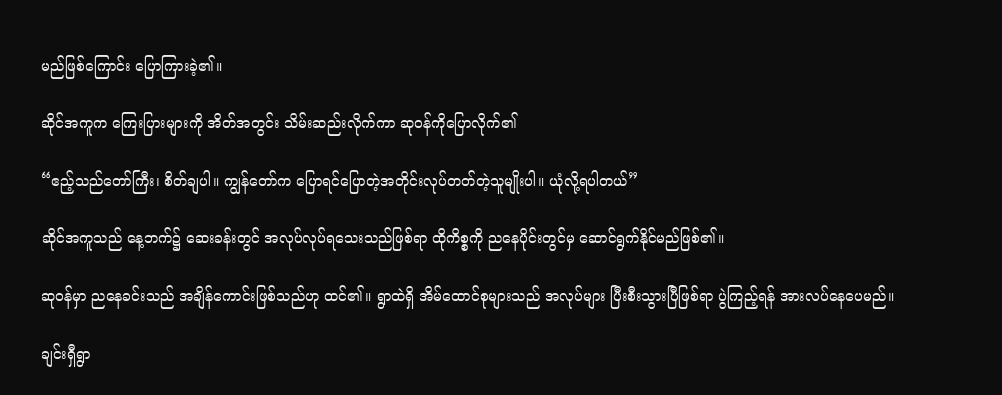မည်ဖြစ်ကြောင်း ပြောကြားခဲ့၏။

ဆိုင်အကူက ကြေးပြားများကို အိတ်အတွင်း သိမ်းဆည်းလိုက်ကာ ဆုဝန်ကိုပြောလိုက်၏

“ဧည့်သည်တော်ကြီး၊ စိတ်ချပါ။ ကျွန်တော်က ပြောရင်ပြောတဲ့အတိုင်းလုပ်တတ်တဲ့သူမျိုးပါ။ ယုံလို့ရပါတယ်”

ဆိုင်အကူသည် နေ့ဘက်၌ ဆေးခန်းတွင် အလုပ်လုပ်ရသေးသည်ဖြစ်ရာ ထိုကိစ္စကို ညနေပိုင်းတွင်မှ ဆောင်ရွက်နိုင်မည်ဖြစ်၏။

ဆုဝန်မှာ ညနေခင်းသည် အချိန်ကောင်းဖြစ်သည်ဟု ထင်၏။ ရွာထဲရှိ အိမ်ထောင်စုများသည် အလုပ်များ ပြီးစီးသွားပြီဖြစ်ရာ ပွဲကြည့်ရန် အားလပ်နေပေမည်။

ချင်းရှီရွာ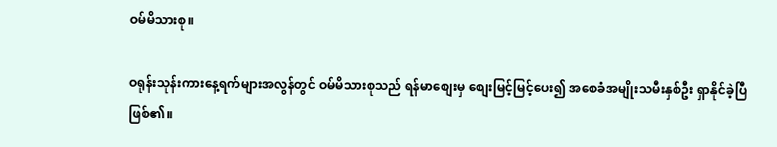ဝမ်မိသားစု။

ဝရုန်းသုန်းကားနေ့ရက်များအလွန်တွင် ဝမ်မိသားစုသည် ရန်မာစျေးမှ စျေးမြင့်မြင့်ပေး၍ အစေခံအမျိုးသမီးနှစ်ဦး ရှာနိုင်ခဲ့ပြီဖြစ်၏။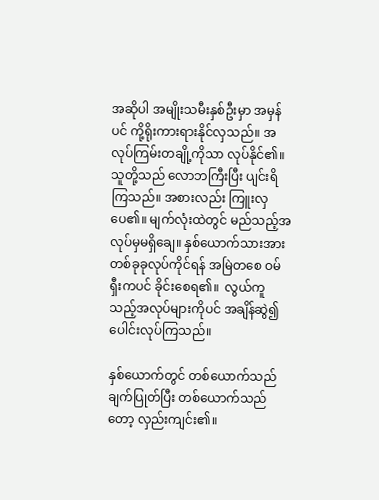အဆိုပါ အမျိုးသမီးနှစ်ဦးမှာ အမှန်ပင် ကို့ရိုးကားရားနိုင်လှသည်။ အလုပ်ကြမ်းတချို့ကိုသာ လုပ်နိုင်၏။ သူတို့သည် လောဘကြီးပြီး ပျင်းရိ ကြသည်။ အစားလည်း ကြူးလှပေ၏။ မျက်လုံးထဲတွင် မည်သည့်အလုပ်မှမရှိချေ။ နှစ်ယောက်သားအား တစ်ခုခုလုပ်ကိုင်ရန် အမြဲတစေ ဝမ်ရှီးကပင် ခိုင်းစေရ၏။  လွယ်ကူသည့်အလုပ်များကိုပင် အချိန်ဆွဲ၍ ပေါင်းလုပ်ကြသည်။

နှစ်ယောက်တွင် တစ်ယောက်သည် ချက်ပြုတ်ပြီး တစ်ယောက်သည်တော့ လှည်းကျင်း၏။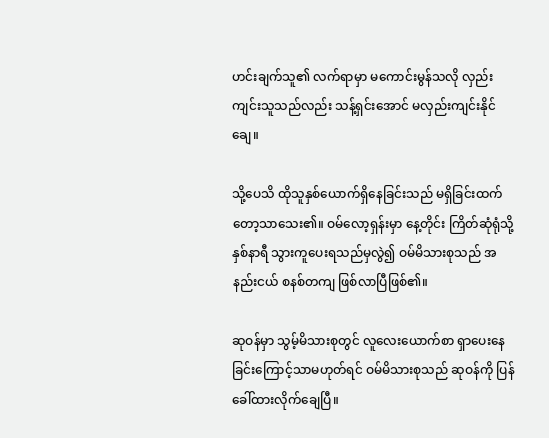ဟင်းချက်သူ၏ လက်ရာမှာ မကောင်းမွန်သလို လှည်းကျင်းသူသည်လည်း သန့်ရှင်းအောင် မလှည်းကျင်းနိုင်ချေ။

သို့ပေသိ ထိုသူနှစ်ယောက်ရှိနေခြင်းသည် မရှိခြင်းထက်တော့သာသေး၏။ ဝမ်လော့ရှန်းမှာ နေ့တိုင်း ကြိတ်ဆုံရုံသို့ နှစ်နာရီ သွားကူပေးရသည်မှလွဲ၍ ဝမ်မိသားစုသည် အနည်းငယ် စနစ်တကျ ဖြစ်လာပြီဖြစ်၏။

ဆုဝန်မှာ သွမ့်မိသားစုတွင် လူလေးယောက်စာ ရှာပေးနေခြင်းကြောင့်သာမဟုတ်ရင် ဝမ်မိသားစုသည် ဆုဝန်ကို ပြန်ခေါ်ထားလိုက်ချေပြီ။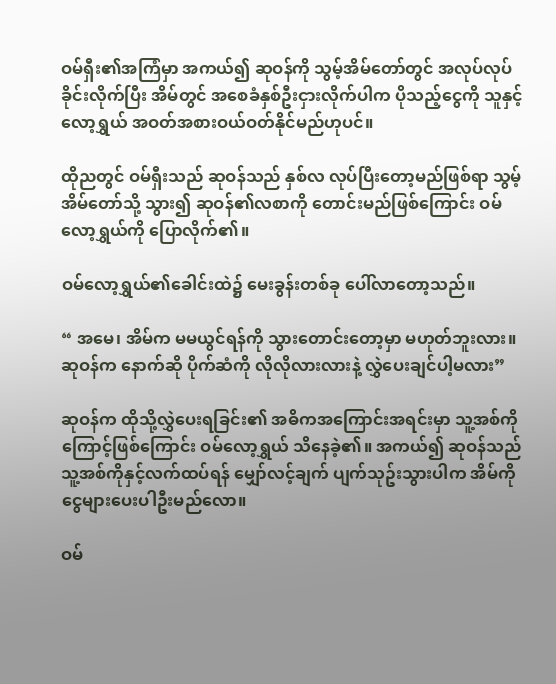ဝမ်ရှီး၏အကြံမှာ အကယ်၍ ဆုဝန်ကို သွမ့်အိမ်တော်တွင် အလုပ်လုပ်ခိုင်းလိုက်ပြီး အိမ်တွင် အစေခံနှစ်ဦးငှားလိုက်ပါက ပိုသည့်ငွေကို သူနှင့်လော့ရွှယ် အဝတ်အစားဝယ်ဝတ်နိုင်မည်ဟုပင်။

ထိုညတွင် ဝမ်ရှီးသည် ဆုဝန်သည် နှစ်လ လုပ်ပြီး‌တော့မည်ဖြစ်ရာ သွမ့်အိမ်တော်သို့ သွား၍ ဆုဝန်၏လစာကို တောင်းမည်ဖြစ်ကြောင်း ဝမ်လော့ရွှယ်ကို ပြောလိုက်၏။

ဝမ်လော့ရွှယ်၏ခေါင်းထဲ၌ မေးခွန်းတစ်ခု ပေါ်လာတော့သည်။

“ အမေ၊ အိမ်က မမယွင်ရန်ကို သွားတောင်းတော့မှာ မဟုတ်ဘူးလား။ ဆုဝန်က နောက်ဆို ပိုက်ဆံကို လိုလိုလားလားနဲ့ လွှဲပေးချင်ပါ့မလား”

ဆုဝန်က ထိုသို့လွှဲပေးရခြင်း၏ အဓိကအကြောင်းအရင်းမှာ သူ့အစ်ကိုကြောင့်ဖြစ်ကြောင်း ဝမ်လော့ရွှယ် သိနေခဲ့၏။ အကယ်၍ ဆုဝန်သည် သူ့အစ်ကိုနှင့်လက်ထပ်ရန် မျှော်လင့်ချက် ပျက်သုဥ်းသွားပါက အိမ်ကို ငွေများပေးပါဦးမည်လော။

ဝမ်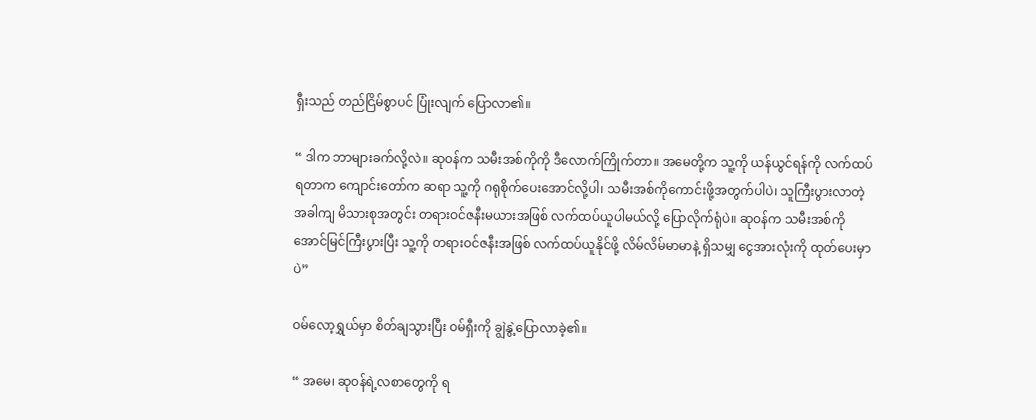ရှီးသည် တည်ငြိမ်စွာပင် ပြုံးလျက် ပြောလာ၏။

“ ဒါက ဘာများခက်လို့လဲ။ ဆုဝန်က သမီးအစ်ကိုကို ဒီလောက်ကြိုက်တာ။ အမေတို့က သူ့ကို ယန်ယွင်ရန်ကို လက်ထပ်ရတာက ကျောင်းတော်က ဆရာ သူ့ကို ဂရုစိုက်ပေးအောင်လို့ပါ၊ သမီးအစ်ကိုကောင်းဖို့အတွက်ပါပဲ၊ သူကြီးပွားလာတဲ့အခါကျ မိသားစုအတွင်း တရားဝင်ဇနီးမယားအဖြစ် လက်ထပ်ယူပါမယ်လို့ ပြောလိုက်ရုံပဲ။ ဆုဝန်က သမီးအစ်ကို အောင်မြင်ကြီးပွားပြီး သူ့ကို တရားဝင်ဇနီးအဖြစ် လက်ထပ်ယူနိုင်ဖို့ လိမ်လိမ်မာမာနဲ့ ရှိသမျှ ငွေအားလုံးကို ထုတ်ပေးမှာပဲ”

ဝမ်လော့ရွှယ်မှာ စိတ်ချသွားပြီး ဝမ်ရှီးကို ချွဲနွဲ့ပြောလာခဲ့၏။

“ အမေ၊ ဆုဝန်ရဲ့လစာတွေကို ရ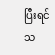ပြီးရင် သ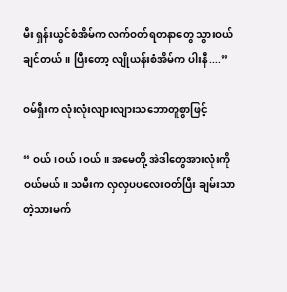မီး ရှန်းယွင်စံအိမ်က လက်ဝတ်ရတနာတွေ သွားဝယ်ချင်တယ်။ ပြီးတော့ လျိုယန်းစံအိမ်က ပါးနီ....”

ဝမ်ရှီးက လုံးလုံးလျားလျားသဘောတူစွာဖြင့်

“ ဝယ်၊ဝယ်၊ဝယ်။ အမေတို့ အဲဒါတွေအားလုံးကို ဝယ်မယ်။ သမီးက လှလှပပလေးဝတ်ပြီး ချမ်းသာတဲ့သားမက်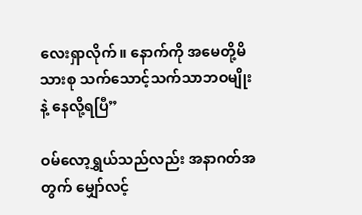လေးရှာလိုက်။ နောက်ကို အမေတို့မိသားစု သက်သောင့်သက်သာဘဝမျိုးနဲ့ နေလို့ရပြီ”

ဝမ်လော့ရွှယ်သည်လည်း အနာဂတ်အတွက် မျှော်လင့်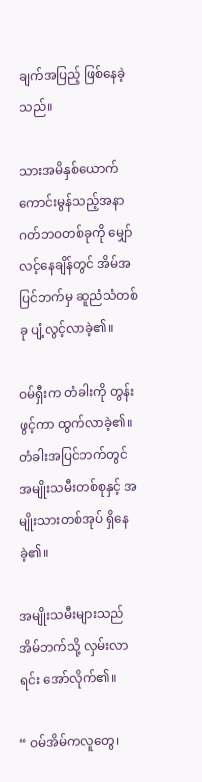ချက်အပြည့် ဖြစ်နေခဲ့သည်။

သားအမိနှစ်ယောက် ကောင်းမွန်သည့်အနာဂတ်ဘဝတစ်ခုကို မျှော်လင့်နေချိန်တွင် အိမ်အပြင်ဘက်မှ ဆူညံသံတစ်ခု ပျံ့လွင့်လာခဲ့၏။

ဝမ်ရှီးက တံခါးကို တွန်းဖွင့်ကာ ထွက်လာခဲ့၏။ တံခါးအပြင်ဘက်တွင် အမျိုးသမီးတစ်စုနှင့် အမျိုးသားတစ်အုပ် ရှိနေခဲ့၏။

အမျိုးသမီးများသည် အိမ်ဘက်သို့ လှမ်းလာရင်း အော်လိုက်၏။

“ ဝမ်အိမ်ကလူတွေ၊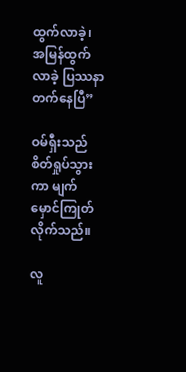ထွက်လာခဲ့၊ အမြန်ထွက်လာခဲ့ ပြဿနာတက်နေပြီ”

ဝမ်ရှီးသည် စိတ်ရှုပ်သွားကာ မျက်မှောင်ကြုတ်လိုက်သည်။

လူ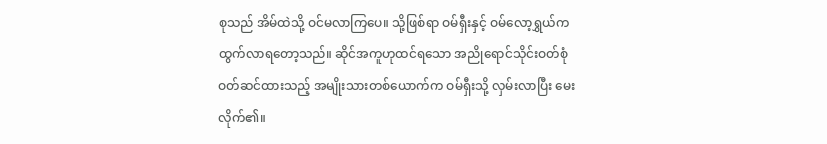စုသည် အိမ်ထဲသို့ ဝင်မလာကြပေ။ သို့ဖြစ်ရာ ဝမ်ရှီးနှင့် ဝမ်လော့ရွှယ်က ထွက်လာရတော့သည်။ ဆိုင်အကူဟုထင်ရသော အညိုရောင်သိုင်းဝတ်စုံ ဝတ်ဆင်ထားသည့် အမျိုးသားတစ်ယောက်က ဝမ်ရှီးသို့ လှမ်းလာပြီး မေးလိုက်၏။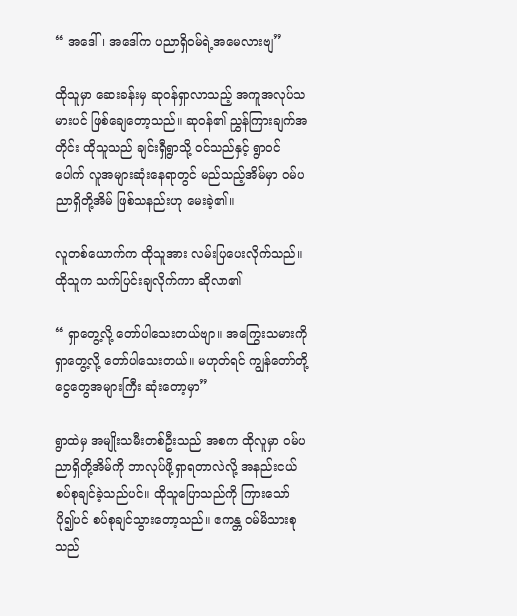“ အဒေါ်၊ အဒေါ်က ပညာရှိဝမ်ရဲ့အမေလားဗျ”

ထိုသူမှာ ဆေးခန်းမှ ဆုဝန်ရှာလာသည့် အကူအလုပ်သမားပင် ဖြစ်ချေတော့သည်။ ဆုဝန်၏ ညွှန်ကြားချက်အတိုင်း ထိုသူသည် ချင်းရှီရွာသို့ ဝင်သည်နှင့် ရွာဝင်ပေါက် လူအများဆုံးနေရာတွင် မည်သည့်အိမ်မှာ ဝမ်ပညာရှိတို့အိမ် ဖြစ်သနည်းဟု မေးခဲ့၏။

လူတစ်ယောက်က ထိုသူအား လမ်းပြပေးလိုက်သည်။ ထိုသူက သက်ပြင်းချလိုက်ကာ ဆိုလာ၏

“ ရှာတွေ့လို့ တော်ပါသေးတယ်ဗျာ။ အကြွေးသမားကို ရှာတွေ့လို့ တော်ပါသေးတယ်။ မဟုတ်ရင် ကျွန်တော်တို့ ငွေတွေအများကြီး ဆုံးတော့မှာ”

ရွာထဲမှ အမျိုးသမီးတစ်ဦးသည် အစက ထိုလူမှာ ဝမ်ပညာရှိတို့အိမ်ကို ဘာလုပ်ဖို့ရှာရတာလဲလို့ အနည်းငယ် စပ်စုချင်ခဲ့သည်ပင်။ ထိုသူပြောသည်ကို ကြားသော် ပို၍ပင် စပ်စုချင်သွားတော့သည်။ ဧကန္တ ဝမ်မိသားစုသည်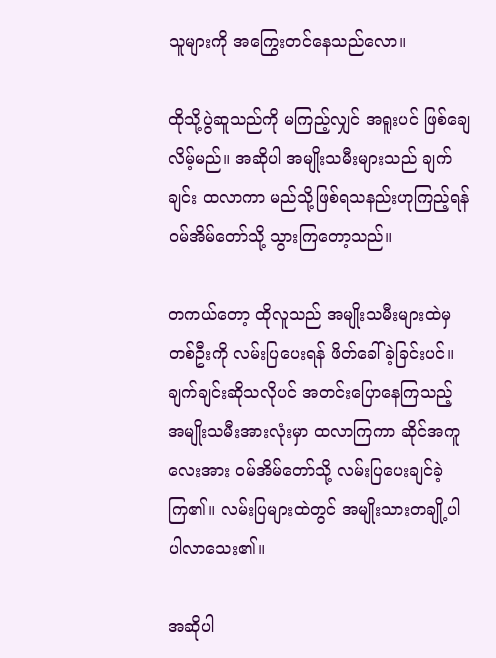သူများကို အကြွေးတင်နေသည်လော။

ထိုသို့ပွဲဆူသည်ကို မကြည့်လျှင် အရူးပင် ဖြစ်ချေလိမ့်မည်။ အဆိုပါ အမျိုးသမီးများသည် ချက်ချင်း ထလာကာ မည်သို့ဖြစ်ရသနည်းဟုကြည့်ရန် ဝမ်အိမ်တော်သို့ သွားကြတော့သည်။

တကယ်တော့ ထိုလူသည် အမျိုးသမီးများထဲမှတစ်ဦးကို လမ်းပြပေးရန် ဖိတ်ခေါ်ခဲ့ခြင်းပင်။ ချက်ချင်းဆိုသလိုပင် အတင်းပြောနေကြသည့် အမျိုးသမီးအားလုံးမှာ ထလာကြကာ ဆိုင်အကူလေးအား ဝမ်အိမ်တော်သို့ လမ်းပြပေးချင်ခဲ့ကြ၏။ လမ်းပြများထဲတွင် အမျိုးသားတချို့ပါ ပါလာသေး၏။

အဆိုပါ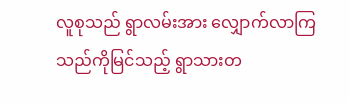လူစုသည် ရွာလမ်းအား လျှောက်လာကြသည်ကိုမြင်သည့် ရွာသားတ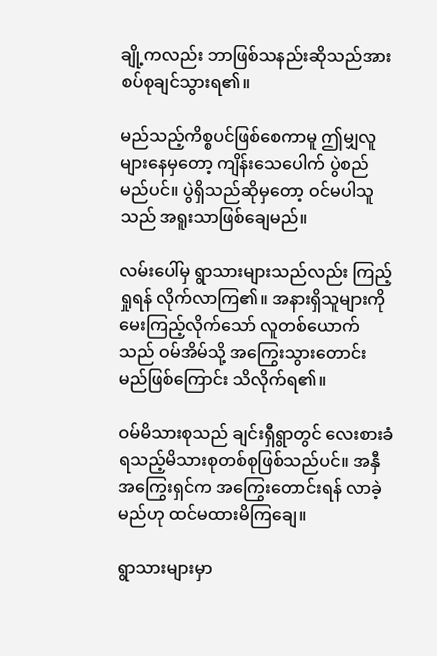ချို့ကလည်း ဘာဖြစ်သနည်းဆိုသည်အား စပ်စုချင်သွားရ၏။

မည်သည့်ကိစ္စပင်ဖြစ်စေကာမူ ဤမျှလူများနေမှတော့ ကျိန်းသေပေါက် ပွဲစည်မည်ပင်။ ပွဲရှိသည်ဆိုမှတော့ ဝင်မပါသူသည် အရူးသာဖြစ်ချေမည်။

လမ်းပေါ်မှ ရွာသားများသည်လည်း ကြည့်ရှုရန် လိုက်လာကြ၏။ အနားရှိသူများကို မေးကြည့်လိုက်သော် လူတစ်ယောက်သည် ဝမ်အိမ်သို့ အကြွေးသွားတောင်းမည်ဖြစ်ကြောင်း သိလိုက်ရ၏။

ဝမ်မိသားစုသည် ချင်းရှီရွာတွင် လေးစားခံရသည့်မိသားစုတစ်စုဖြစ်သည်ပင်။ အနှီအကြွေးရှင်က အကြွေးတောင်းရန် လာခဲ့မည်ဟု ထင်မထားမိကြချေ။

ရွာသားများမှာ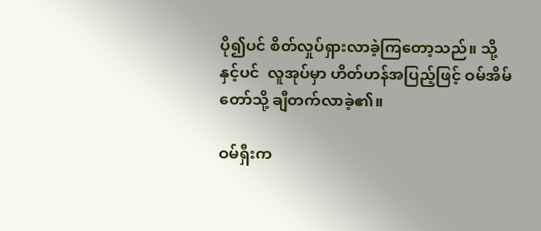ပို၍ပင် စိတ်လှုပ်ရှားလာခဲ့ကြတော့သည်။ သို့နှင့်ပင်  လူအုပ်မှာ ဟိတ်ဟန်အပြည့်ဖြင့် ဝမ်အိမ်တော်သို့ ချီတက်လာခဲ့၏။

ဝမ်ရှီးက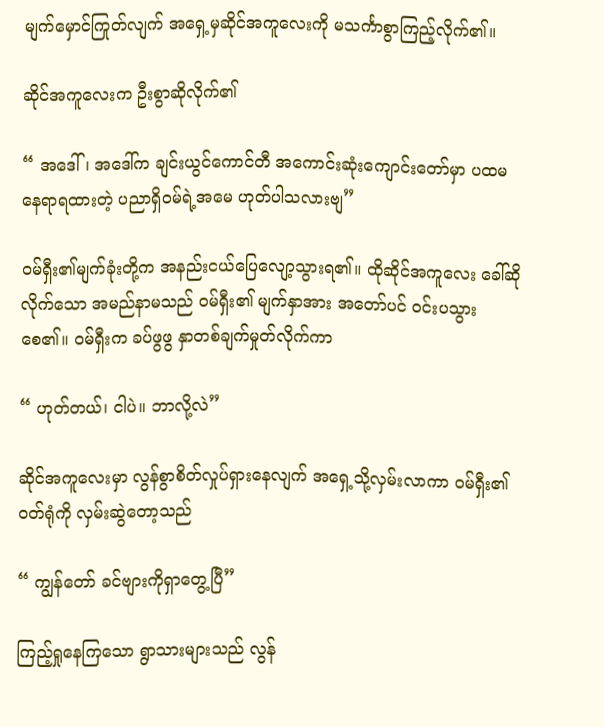မျက်မှောင်ကြုတ်လျက် အ‌ရှေ့မှဆိုင်အကူလေးကို မသင်္ကာစွာကြည့်လိုက်၏။

ဆိုင်အကူလေးက ဦးစွာဆိုလိုက်၏

“ အဒေါ်၊ အဒေါ်က ချင်းယွင်ကောင်တီ အကောင်းဆုံးကျောင်းတော်မှာ ပထမနေရာရထားတဲ့ ပညာရှိဝမ်ရဲ့အမေ ဟုတ်ပါသလားဗျ”

ဝမ်ရှီး၏မျက်ခုံးတို့က အနည်းငယ်ပြေလျော့သွားရ၏။ ထိုဆိုင်အကူလေး ခေါ်ဆိုလိုက်သော အမည်နာမသည် ဝမ်ရှီး၏ မျက်နှာအား အတော်ပင် ဝင်းပသွားစေ၏။ ဝမ်ရှီးက ခပ်ဖွဖွ နှာတစ်ချက်မှုတ်လိုက်ကာ

“ ဟုတ်တယ်၊ ငါပဲ။ ဘာလို့လဲ”

ဆိုင်အကူလေးမှာ လွန်စွာစိတ်လှုပ်ရှားနေလျက် အရှေ့သို့လှမ်းလာကာ ဝမ်ရှီး၏ဝတ်ရုံကို လှမ်းဆွဲတော့သည်

“ ကျွန်တော် ခင်ဗျားကိုရှာတွေ့ပြီ”

ကြည့်ရှုနေကြသော ရွာသားများသည် လွန်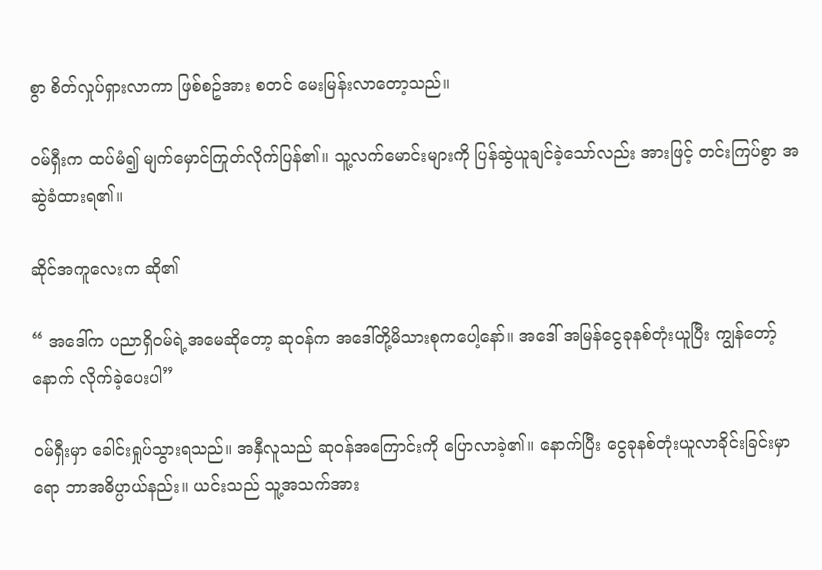စွာ စိတ်လှုပ်ရှားလာကာ ဖြစ်စဥ်အား စတင် မေးမြန်းလာ‌တော့သည်။

ဝမ်ရှီးက ထပ်မံ၍ မျက်မှောင်ကြုတ်လိုက်ပြန်၏။ သူ့လက်မောင်းများကို ပြန်ဆွဲယူချင်ခဲ့သော်လည်း အားဖြင့် တင်းကြပ်စွာ အဆွဲခံထားရ၏။

ဆိုင်အကူလေးက ဆို၏

“ အ‌ဒေါ်က ပညာရှိဝမ်ရဲ့အမေဆိုတော့ ဆုဝန်က အဒေါ်တို့မိသားစုကပေါ့နော်။ အဒေါ် အမြန်ငွေခုနစ်တုံးယူပြီး ကျွန်တော့်နောက် လိုက်ခဲ့ပေးပါ”

ဝမ်ရှီးမှာ ခေါင်းရှုပ်သွားရသည်။ အနှီလူသည် ဆုဝန်အကြောင်းကို ပြောလာခဲ့၏။ နောက်ပြီး ငွေခုနစ်တုံးယူလာခိုင်းခြင်းမှာရော ဘာအဓိပ္ပာယ်နည်း။ ယင်းသည် သူ့အသက်အား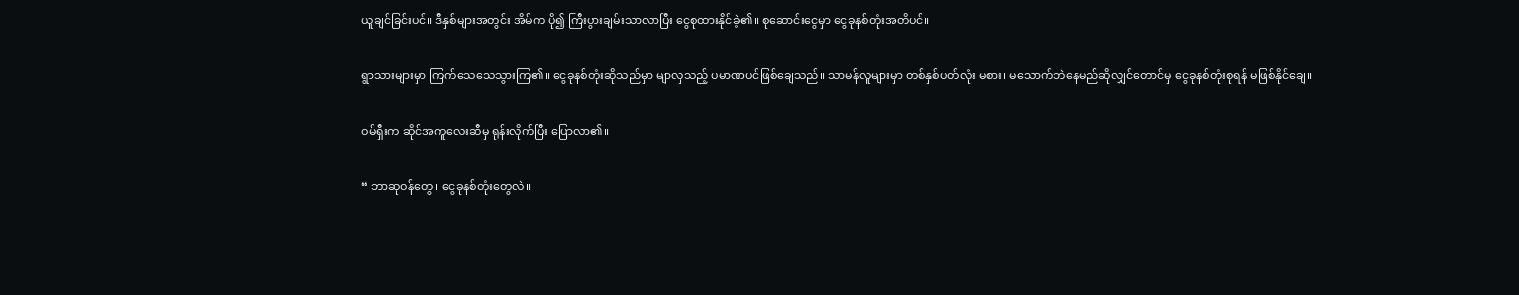ယူချင်ခြင်းပင်။ ဒီနှစ်များအတွင်း အိမ်က ပို၍ ကြီးပွားချမ်းသာလာပြီး ငွေစုထားနိုင်ခဲ့၏။ စုဆောင်းငွေမှာ ငွေခုနစ်တုံးအတိပင်။

ရွာသားများမှာ ကြက်သေသေသွားကြ၏။ ငွေခုနစ်တုံးဆိုသည်မှာ မျာလှသည့် ပမာဏပင်ဖြစ်ချေသည်။ သာမန်လူများမှာ တစ်နှစ်ပတ်လုံး မစား၊ မသောက်ဘဲနေမည်ဆိုလျှင်တောင်မှ ငွေခုနစ်တုံးစုရန် မဖြစ်နိုင်ချေ။

ဝမ်ရှီးက ဆိုင်အကူလေးဆီမှ ရုန်းလိုက်ပြီး ပြောလာ၏။

“ ဘာဆုဝန်တွေ၊ ငွေခုနစ်တုံးတွေလဲ။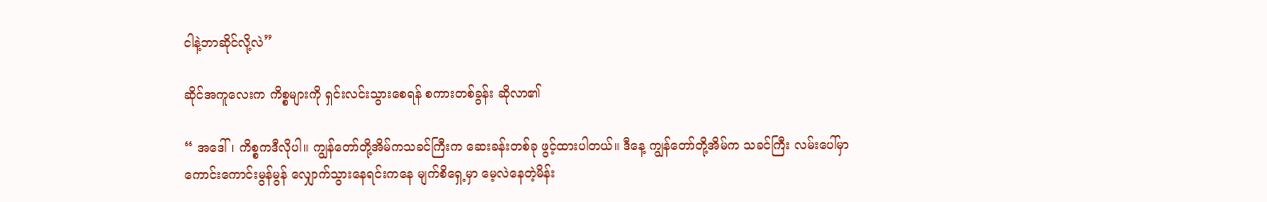ငါနဲ့ဘာဆိုင်လို့လဲ”

ဆိုင်အကူလေးက ကိစ္စများကို ရှင်းလင်းသွားစေရန် စကားတစ်ခွန်း ဆိုလာ၏

“ အဒေါ်၊ ကိစ္စကဒီလိုပါ။ ကျွန်တော်တို့အိမ်ကသခင်ကြီးက ဆေးခန်းတစ်ခု ဖွင့်ထားပါတယ်။ ဒီနေ့ ကျွန်တော်တို့အိမ်က သခင်ကြီး လမ်းပေါ်မှာ ကောင်းကောင်းမွန်မွန် လျှောက်သွားနေရင်းကနေ မျက်စိရှေ့မှာ မေ့လဲနေတဲ့မိန်း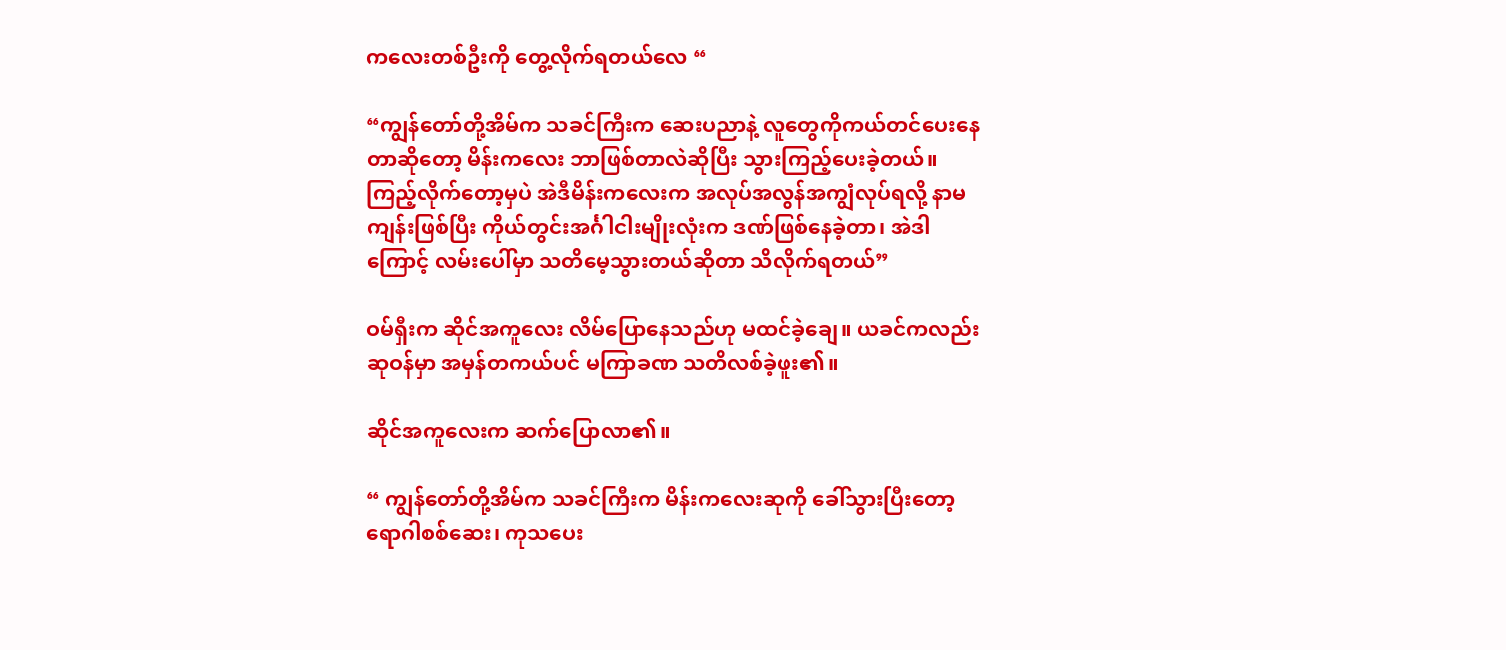ကလေးတစ်ဦးကို တွေ့လိုက်ရတယ်လေ “

“ကျွန်တော်တို့အိမ်က သခင်ကြီးက ဆေးပညာနဲ့ လူတွေကိုကယ်တင်ပေးနေတာဆိုတော့ မိန်းကလေး ဘာဖြစ်တာလဲဆိုပြီး သွားကြည့်ပေးခဲ့တယ်။ ကြည့်လိုက်‌တော့မှပဲ အဲဒီမိန်းကလေးက အလုပ်အလွန်အကျွံလုပ်ရလို့ နာမကျန်းဖြစ်ပြီး ကိုယ်တွင်းအင်္ဂါငါးမျိုးလုံးက ဒဏ်ဖြစ်နေခဲ့တာ၊ အဲဒါကြောင့် လမ်းပေါ်မှာ သတိမေ့သွားတယ်ဆိုတာ သိလိုက်ရတယ်”

ဝမ်ရှီးက ဆိုင်အကူလေး လိမ်ပြောနေသည်ဟု မထင်ခဲ့ချေ။ ယခင်ကလည်း ဆုဝန်မှာ အမှန်တကယ်ပင် မကြာခဏ သတိလစ်ခဲ့ဖူး၏။

ဆိုင်အကူလေးက ဆက်ပြောလာ၏။

“ ကျွန်တော်တို့အိမ်က သခင်ကြီးက မိန်းကလေးဆုကို ခေါ်သွားပြီးတော့ ရောဂါစစ်ဆေး၊ ကုသပေး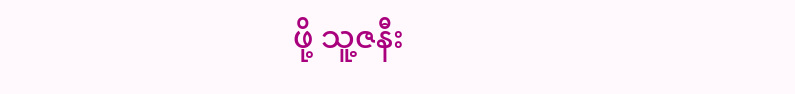ဖို့ သူ့ဇနီး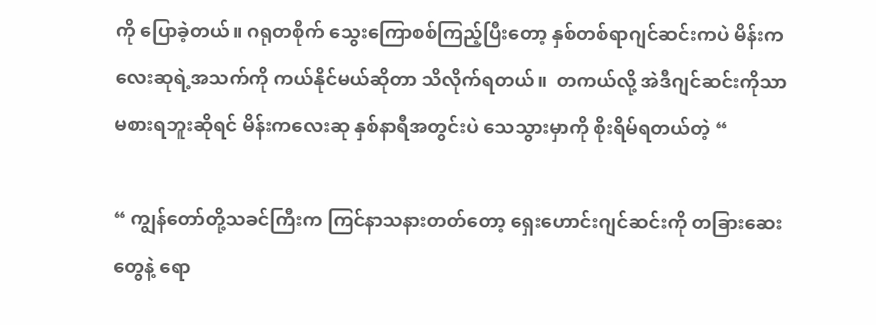ကို ပြောခဲ့တယ်။ ဂရုတစိုက် သွေးကြောစစ်ကြည့်ပြီးတော့ နှစ်တစ်ရာဂျင်ဆင်းကပဲ မိန်းကလေးဆုရဲ့အသက်ကို ကယ်နိုင်မယ်ဆိုတာ သိလိုက်ရတယ်။  တကယ်လို့ အဲဒီဂျင်ဆင်းကိုသာ မစားရဘူးဆိုရင် မိန်းကလေးဆု နှစ်နာရီအတွင်းပဲ သေသွားမှာကို စိုးရိမ်ရတယ်တဲ့ “

“ ကျွန်တော်တို့သခင်ကြီးက ကြင်နာသနားတတ်တော့ ရှေးဟောင်းဂျင်ဆင်းကို တခြားဆေးတွေနဲ့ ရော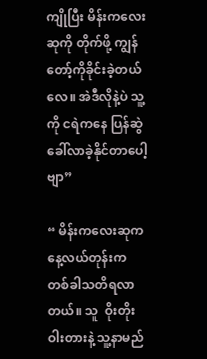ကျိုပြီး မိန်းကလေးဆုကို တိုက်ဖို့ ကျွန်တော့်ကိုခိုင်းခဲ့တယ်လေ။ အဲဒီလိုနဲ့ပဲ သူ့ကို ငရဲကနေ ပြန်ဆွဲခေါ်လာခဲ့နိုင်တာပေါ့ဗျာ”

“ မိန်းကလေးဆုက နေ့လယ်တုန်းက တစ်ခါသတိရလာတယ်။ သူ  ဝိုးတိုးဝါးတားနဲ့ သူ့နာမည်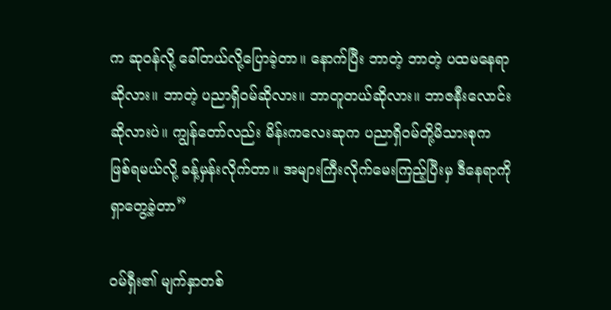က ဆုဝန်လို့ ခေါ်တယ်လို့ပြောခဲ့တာ။ နောက်ပြီး ဘာတဲ့ ဘာတဲ့ ပထမနေရာဆိုလား။ ဘာတဲ့ ပညာရှိဝမ်ဆိုလား။ ဘာတူတယ်ဆိုလား။ ဘာဇနီးလောင်းဆိုလားပဲ။ ကျွန်တော်လည်း မိန်းကလေးဆုက ပညာရှိဝမ်တို့မိသားစုက ဖြစ်ရမယ်လို့ ခန့်မှန်းလိုက်တာ။ အများကြီးလိုက်မေးကြည့်ပြီးမှ ဒီနေရာကို ရှာတွေ့ခဲ့တာ”

ဝမ်ရှီး၏ မျက်နှာတစ်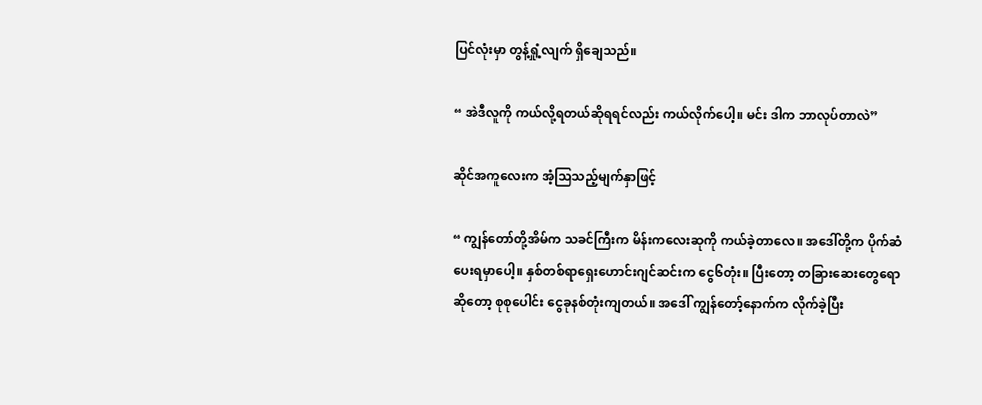ပြင်လုံးမှာ တွန့်ရှုံ့လျက် ရှိချေသည်။

“ အဲဒီလူကို ကယ်လို့ရတယ်ဆိုရရင်လည်း ကယ်လိုက်ပေါ့။ မင်း ဒါက ဘာလုပ်တာလဲ”

ဆိုင်အကူလေးက အံ့သြသည့်မျက်နှာဖြင့်

“ ကျွန်တော်တို့အိမ်က သခင်ကြီးက မိန်းကလေးဆုကို ကယ်ခဲ့တာလေ။ အဒေါ်တို့က ပိုက်ဆံပေးရမှာပေါ့။ နှစ်တစ်ရာရှေးဟောင်းဂျင်ဆင်းက ငွေ၆တုံး။ ပြီးတော့ တခြားဆေးတွေရောဆိုတော့ စုစုပေါင်း ငွေခုနစ်တုံးကျတယ်။ အဒေါ် ကျွန်တော့်နောက်က လိုက်ခဲ့ပြီး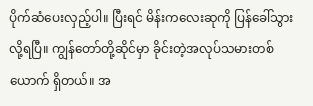ပိုက်ဆံပေးလှည့်ပါ။ ပြီးရင် မိန်းကလေးဆုကို ပြန်ခေါ်သွားလို့ရပြီ။ ကျွန်တော်တို့ဆိုင်မှာ ခိုင်းတဲ့အလုပ်သမားတစ်ယောက် ရှိတယ်။ အ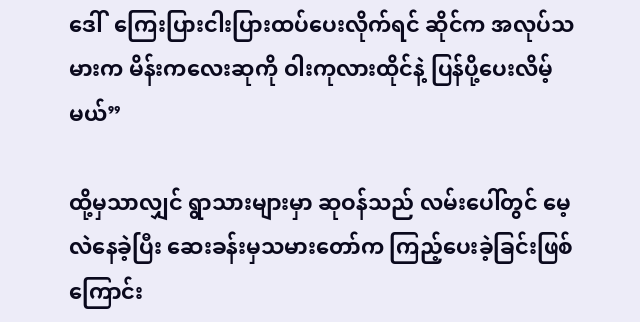ဒေါ်  ကြေးပြားငါးပြားထပ်ပေးလိုက်ရင် ဆိုင်က အလုပ်သမားက မိန်းကလေးဆုကို ဝါးကုလားထိုင်နဲ့ ပြန်ပို့ပေးလိမ့်မယ်”

ထို့မှသာလျှင် ရွာသားများမှာ ဆုဝန်သည် လမ်းပေါ်တွင် မေ့လဲနေခဲ့ပြီး ဆေးခန်းမှသမားတော်က ကြည့်ပေးခဲ့ခြင်းဖြစ်ကြောင်း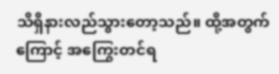သိရှိနားလည်သွားတော့သည်။ ထို့အတွက်ကြောင့် အကြွေးတင်ရ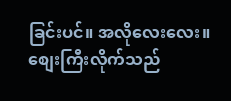ခြင်းပင်။ အလိုလေးလေး။ စျေးကြီးလိုက်သည်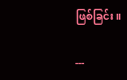ဖြစ်ခြင်း။

---